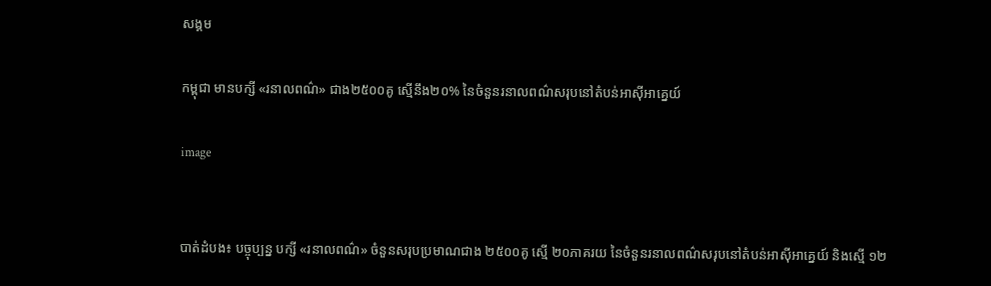សង្គម

កម្ពុជា មានបក្សី «រនាលពណ៌» ជាង២៥០០គូ ស្មើនឹង២០% នៃចំនួនរនាលពណ៌សរុបនៅតំបន់អាស៊ីអាគ្នេយ៍

image


បាត់ដំបង៖ បច្ចុប្បន្ន បក្សី «រនាលពណ៌» ចំនួនសរុបប្រមាណជាង ២៥០០គូ ស្មើ ២០ភាគរយ នៃចំនួនរនាលពណ៌សរុបនៅតំបន់អាស៊ីអាគ្នេយ៍ និងស្មើ ១២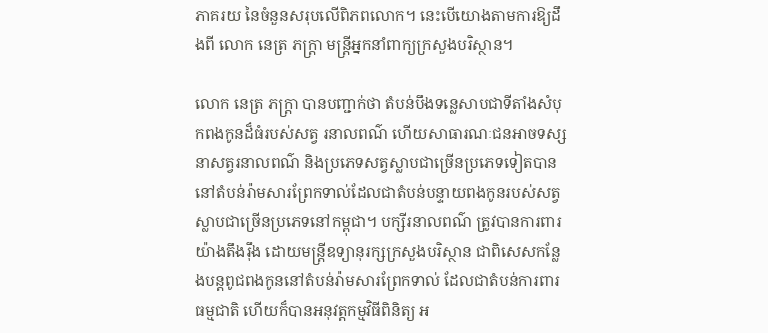ភាគរយ នៃចំនួនសរុបលើពិភពលោក។ នេះបេីយោងតាមការឱ្យដឹងពី លោក នេត្រ ភក្ត្រា មន្ត្រីអ្នកនាំពាក្យក្រសួងបរិស្ថាន។

លោក នេត្រ ភក្ត្រា បានបញ្ជាក់ថា តំបន់បឹងទន្លេសាបជាទីតាំងសំបុកពងកូនដ៏ធំរបស់សត្វ រនាលពណ៌ ហើយសាធារណៈជនអាចទស្សនាសត្វរនាលពណ៌ និងប្រភេទសត្វស្លាបជាច្រើនប្រភេទទៀតបាននៅតំបន់រ៉ាមសារព្រែកទាល់ដែលជាតំបន់បន្ទាយពងកូនរបស់សត្វស្លាបជាច្រើនប្រភេទនៅកម្ពុជា។ បក្សីរនាលពណ៌ ត្រូវបានការពារយ៉ាងតឹងរ៉ឹង ដោយមន្ត្រីឧទ្យានុរក្សក្រសួងបរិស្ថាន ជាពិសេសកន្លែងបន្តពូជពងកូននៅតំបន់រ៉ាមសារព្រែកទាល់ ដែលជាតំបន់ការពារធម្មជាតិ ហើយក៏បានអនុវត្តកម្មវិធីពិនិត្យ អ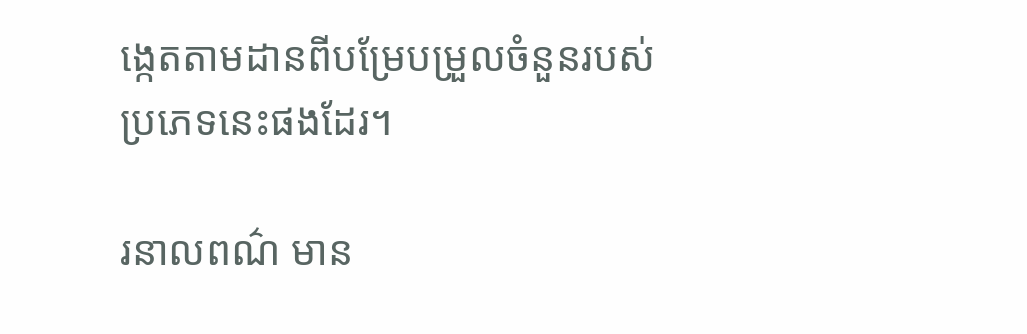ង្កេតតាមដានពីបម្រែបម្រួលចំនួនរបស់ប្រភេទនេះផងដែរ។

រនាលពណ៌ មាន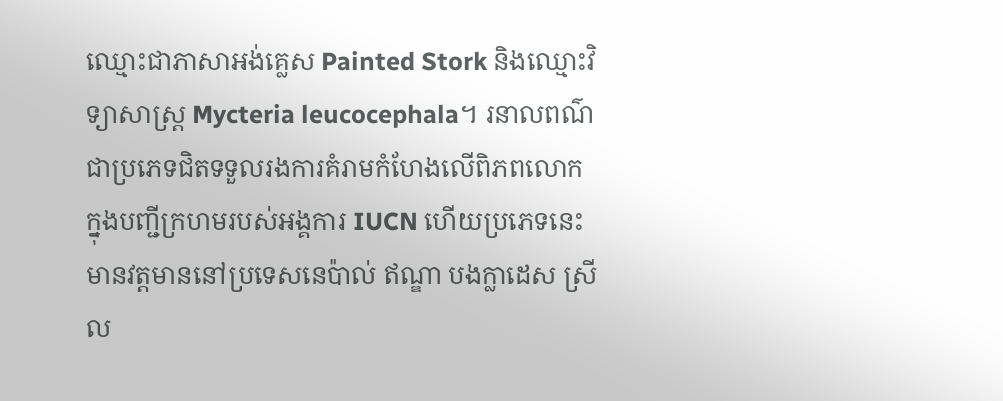ឈ្មោះជាភាសាអង់គ្លេស Painted Stork និងឈ្មោះវិទ្យាសាស្រ្ត Mycteria leucocephala។ រនាលពណ៌ ជាប្រភេទជិតទទួលរងការគំរាមកំហែងលើពិភពលោក ក្នុងបញ្ជីក្រហមរបស់អង្គការ IUCN ហើយប្រភេទនេះមានវត្តមាននៅប្រទេសនេប៉ាល់ ឥណ្ឌា បងក្លាដេស ស្រីល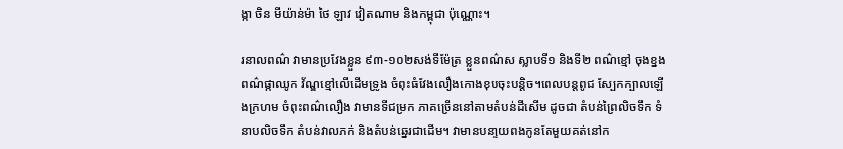ង្កា ចិន មីយ៉ាន់ម៉ា ថៃ ឡាវ វៀតណាម និងកម្ពុជា ប៉ុណ្ណោះ។

រនាលពណ៌ វាមានប្រវែងខ្លួន ៩៣-១០២សង់ទីម៉ែត្រ ខ្លួនពណ៌ស ស្លាបទី១ និងទី២ ពណ៌ខ្មៅ ចុងខ្នងពណ៌ផ្កាឈូក វ័ណ្ឌខ្មៅលើដើមទ្រូង ចំពុះធំវែងលឿងកោងខុបចុះបន្តិច។ពេលបន្តពូជ ស្បែកក្បាលឡើងក្រហម ចំពុះពណ៌លឿង វាមានទីជម្រក ភាគច្រើននៅតាមតំបន់ដីសើម ដូចជា តំបន់ព្រៃលិចទឹក ទំនាបលិចទឹក តំបន់វាលភក់ និងតំបន់ឆ្នេរជាដើម។ វាមានបនា្ទយពងកូនតែមួយគត់នៅក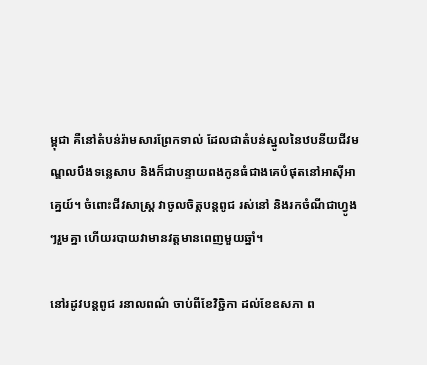ម្ពុជា គឺនៅតំបន់រ៉ាមសារព្រែកទាល់ ដែលជាតំបន់ស្នូលនៃឋបនីយជីវមណ្ឌលបឹងទន្លេសាប និងក៏ជាបន្ទាយពងកូនធំជាងគេបំផុតនៅអាស៊ីអាគ្នេយ៍។ ចំពោះជីវសាស្ត្រ វាចូលចិត្តបន្តពូជ រស់នៅ និងរកចំណីជាហ្វូងៗរួមគ្នា ហេីយរបាយវាមានវត្តមានពេញមួយឆ្នាំ។

នៅរដូវបន្តពូជ រនាលពណ៌ ចាប់ពីខែវិច្ជិកា ដល់ខែឧសភា ព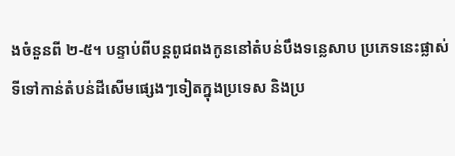ងចំនួនពី ២-៥។ បន្ទាប់ពីបន្តពូជពងកូននៅតំបន់បឹងទន្លេសាប ប្រភេទនេះផ្លាស់ទីទៅកាន់តំបន់ដីសើមផ្សេងៗទៀតក្នុងប្រទេស និងប្រ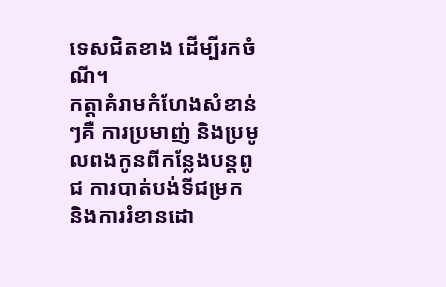ទេសជិតខាង ដើម្បីរកចំណី។
កត្តាគំរាមកំហែងសំខាន់ៗគឺ ការប្រមាញ់ និងប្រមូលពងកូនពីកន្លែងបន្តពូជ ការបាត់បង់ទីជម្រក និងការរំខានដោ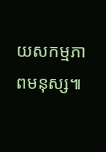យសកម្មភាពមនុស្ស៕